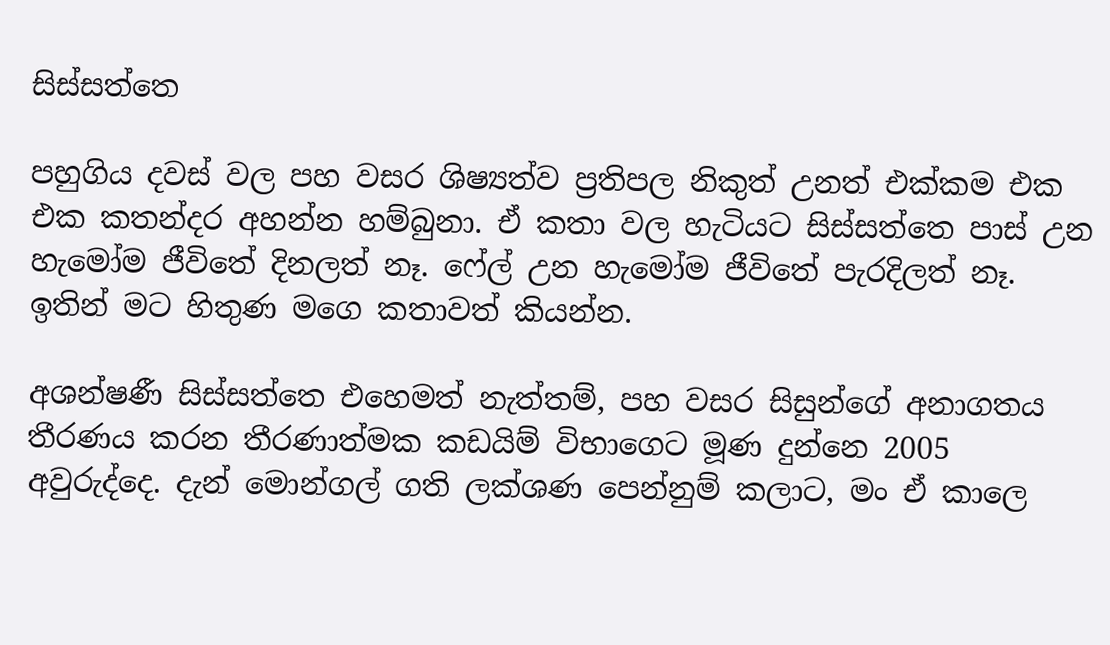සිස්සත්තෙ

පහුගිය දවස් වල පහ වසර ශිෂ්‍යත්ව ප්‍රතිපල නිකුත් උනත් එක්කම එක එක කතන්දර අහන්න හම්බුනා. ඒ කතා වල හැටියට සිස්සත්තෙ පාස් උන හැමෝම ජීවිතේ දිනලත් නෑ. ෆේල් උන හැමෝම ජීවිතේ පැරදිලත් නෑ. ඉතින් මට හිතුණ මගෙ කතාවත් කියන්න.

අශන්ෂණී සිස්සත්තෙ එහෙමත් නැත්තම්, පහ වසර සිසුන්ගේ අනාගතය තීරණය කරන තීරණාත්මක කඩයිම් විභාගෙට මූණ දුන්නෙ 2005 අවුරුද්දෙ. දැන් මොන්ගල් ගති ලක්ශණ පෙන්නුම් කලාට, මං ඒ කාලෙ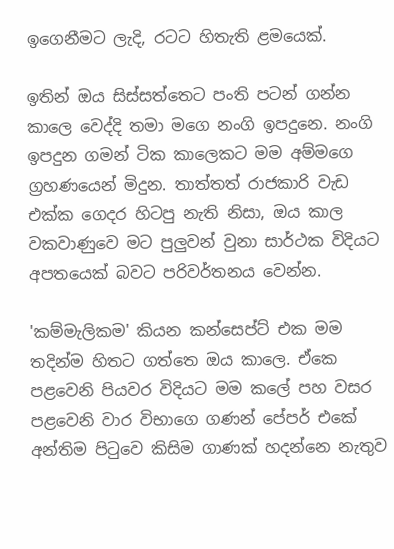ඉගෙනීමට ලැදි, රටට හිතැති ළමයෙක්.

ඉතින් ඔය සිස්සත්තෙට පංති පටන් ගන්න කාලෙ වෙද්දි තමා මගෙ නංගි ඉපදුනෙ. නංගි ඉපදුන ගමන් ටික කාලෙකට මම අම්මගෙ ග්‍රහණයෙන් මිදුන. තාත්තත් රාජකාරි වැඩ එක්ක ගෙදර හිටපු නැති නිසා, ඔය කාල වකවාණුවෙ මට පුලුවන් වුනා සාර්ථක විදියට අපතයෙක් බවට පරිවර්තනය වෙන්න.

'කම්මැලිකම' කියන කන්සෙප්ට් එක මම තදින්ම හිතට ගත්තෙ ඔය කාලෙ. ඒකෙ පළවෙනි පියවර විදියට මම කලේ පහ වසර පළවෙනි වාර විභාගෙ ගණන් පේපර් එකේ අන්තිම පිටුවෙ කිසිම ගාණක් හදන්නෙ නැතුව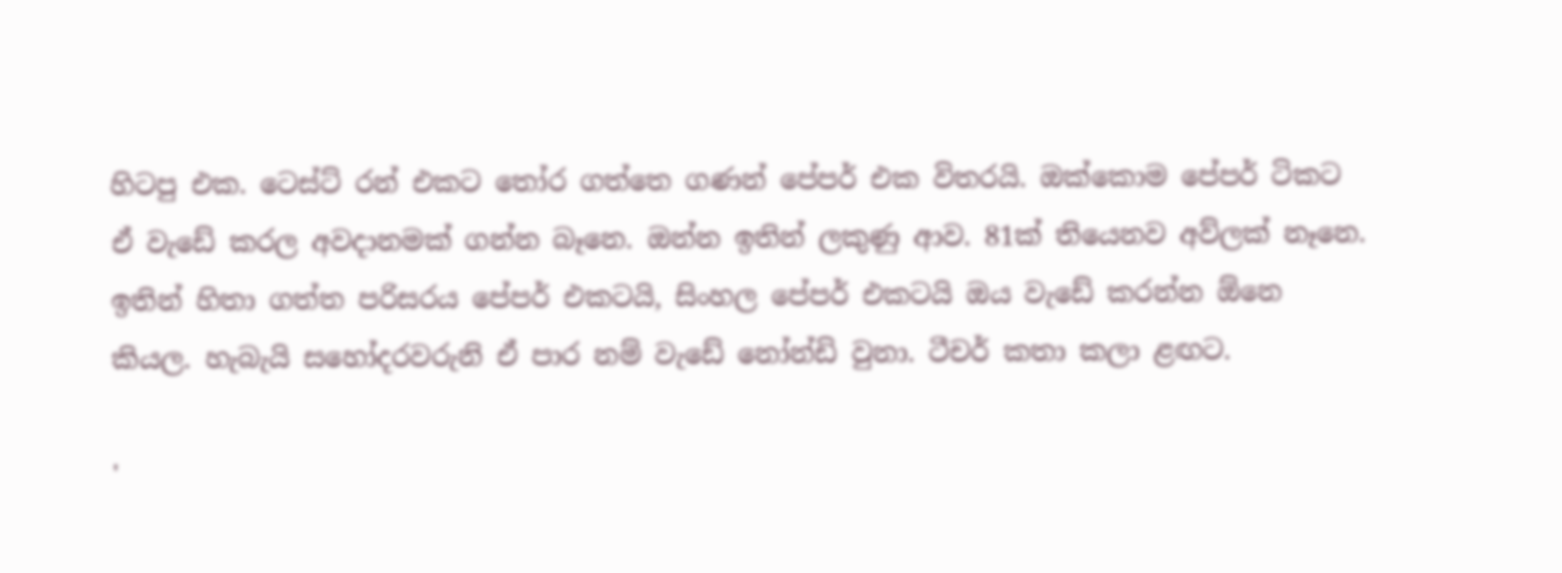හිටපු එක. ටෙස්ට් රන් එකට තෝර ගත්තෙ ගණන් පේපර් එක විතරයි. ඔක්කොම පේපර් ටිකට ඒ වැඩේ කරල අවදානමක් ගන්න බෑනෙ. ඔන්න ඉතින් ලකුණු ආව. 81ක් තියෙනව අව්ලක් නෑනෙ. ඉතින් හිතා ගත්ත පරිසරය පේපර් එකටයි, සිංහල පේපර් එකටයි ඔය වැඩේ කරන්න ඕනෙ කියල. හැබැයි සහෝදරවරුනි ඒ පාර නම් වැඩේ නෝන්ඩි වුනා. ටීචර් කතා කලා ළඟට.

'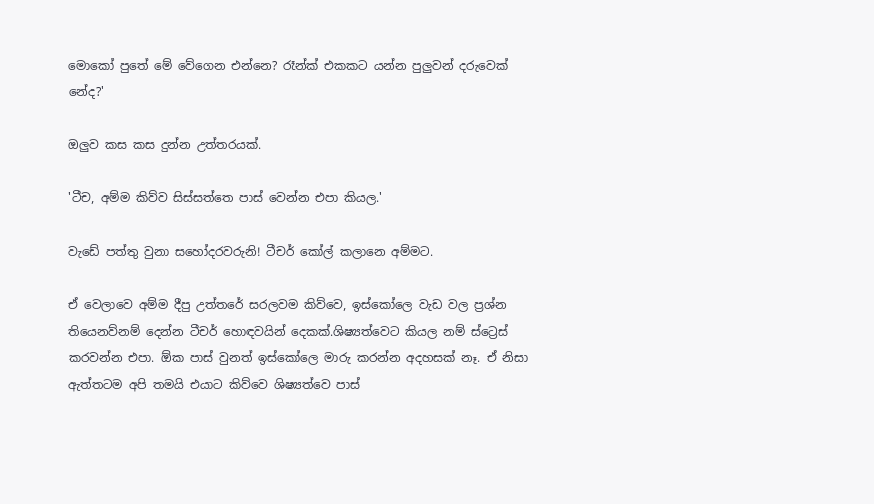මොකෝ පුතේ මේ වේගෙන එන්නෙ? රෑන්ක් එකකට යන්න පුලුවන් දරුවෙක් නේද?'

ඔලුව කස කස දුන්න උත්තරයක්.

'ටීච, අම්ම කිව්ව සිස්සත්තෙ පාස් වෙන්න එපා කියල.'

වැඩේ පත්තු වුනා සහෝදරවරුනි! ටීචර් කෝල් කලානෙ අම්මට.

ඒ වෙලාවෙ අම්ම දීපු උත්තරේ සරලවම කිව්වෙ, ඉස්කෝලෙ වැඩ වල ප්‍රශ්න තියෙනව්නම් දෙන්න ටීචර් හොඳවයින් දෙකක්.ශිෂ්‍යත්වෙට කියල නම් ස්ට්‍රෙස් කරවන්න එපා. ඕක පාස් වුනත් ඉස්කෝලෙ මාරු කරන්න අදහසක් නෑ. ඒ නිසා ඇත්තටම අපි තමයි එයාට කිව්වෙ ශිෂ්‍යත්වෙ පාස්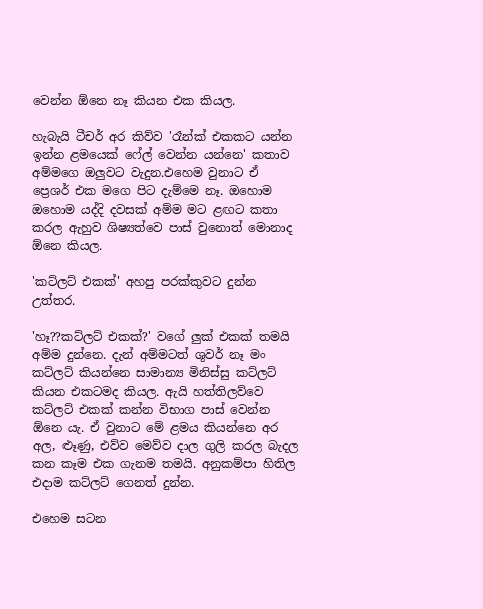වෙන්න ඕනෙ නෑ කියන එක කියල.

හැබැයි ටීචර් අර කිව්ව 'රෑන්ක් එකකට යන්න ඉන්න ළමයෙක් ෆේල් වෙන්න යන්නෙ' කතාව අම්මගෙ ඔලුවට වැදුන.එහෙම වුනාට ඒ ප්‍රෙශර් එක මගෙ පිට දැම්මෙ නෑ. ඔහොම ඔහොම යද්දි දවසක් අම්ම මට ළඟට කතා කරල ඇහුව ශිෂ්‍යත්වෙ පාස් වුනොත් මොනාද ඕනෙ කියල.

'කට්ලට් එකක්' අහපු පරක්කුවට දුන්න උත්තර.

'හෑ??කට්ලට් එකක්?' වගේ ලුක් එකක් තමයි අම්ම දුන්නෙ. දැන් අම්මටත් ශුවර් නෑ මං කට්ලට් කියන්නෙ සාමාන්‍ය මිනිස්සු කට්ලට් කියන එකටමද කියල. ඇ‍යි හත්තිලව්වෙ කට්ලට් එකක් කන්න විභාග පාස් වෙන්න ඕනෙ යැ. ඒ වුනාට මේ ළමය කියන්නෙ අර අල, ළුෑණු, එව්ව මෙව්ව දාල ගුලි කරල බැදල කන කෑම එක ගැනම තමයි. අනුකම්පා හිතිල එදාම කට්ලට් ගෙනත් දුන්න.

එහෙම සටන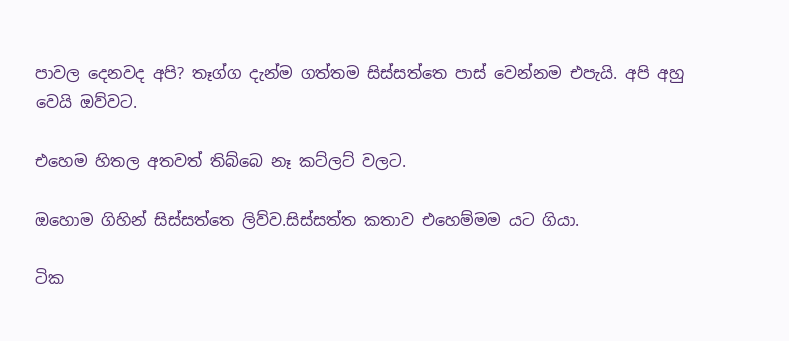පාවල දෙනවද අපි? තෑග්ග දැන්ම ගත්තම සිස්සත්තෙ පාස් වෙන්නම එපැයි. අපි අහු වෙයි ඔව්වට.

එහෙම හිතල අතවත් තිබ්බෙ නෑ කට්ලට් වලට.

ඔහොම ගිහින් සිස්සත්තෙ ලිව්ව.සිස්සත්ත කතාව එහෙම්මම යට ගියා.

ටික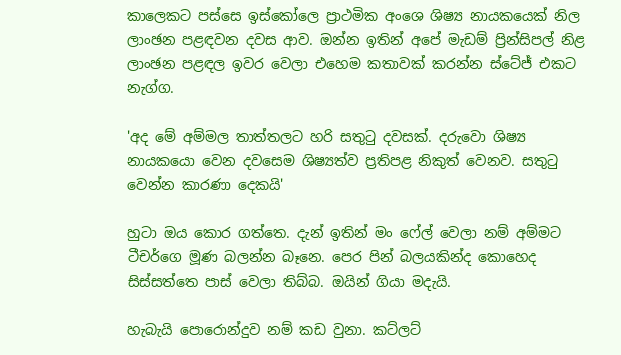කාලෙකට පස්සෙ ඉස්කෝලෙ ප්‍රාථමික අංශෙ ශිෂ්‍ය නායකයෙක් නිල ලාංඡන පළඳවන දවස ආව. ඔන්න ඉතින් අපේ මැඩම් ප්‍රින්සිපල් නිළ ලාංඡන පළඳල ඉවර වෙලා එහෙම කතාවක් කරන්න ස්ටේජ් එකට නැග්ග.

'අද මේ අම්මල තාත්තලට හරි සතුටු දවසක්. දරුවො ශිෂ්‍ය නායකයො වෙන දවසෙම ශිෂ්‍යත්ව ප්‍රතිපළ නිකුත් වෙනව. සතුටු වෙන්න කාරණා දෙකයි'

හුටා ඔය කොර ගත්තෙ. දැන් ඉතින් මං ෆේල් වෙලා නම් අම්මට ටීචර්ගෙ මූණ බලන්න බෑනෙ. පෙර පින් බලයකින්ද කොහෙද සිස්සත්තෙ පාස් වෙලා තිබ්බ. ඔයින් ගියා මදැයි.

හැබැයි පොරොන්දුව නම් කඩ වුනා. කට්ලට්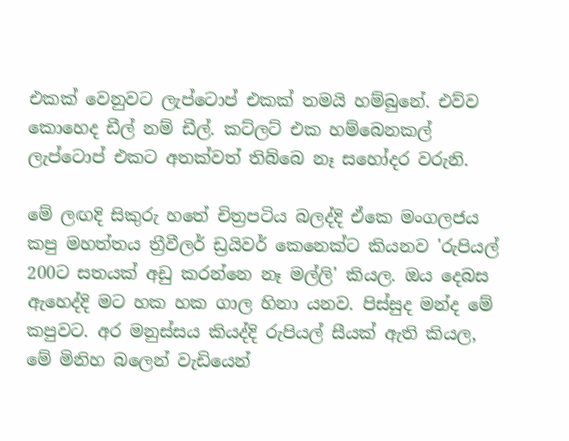එකක් වෙනුවට ලැප්ටොප් එකක් තමයි හම්බුනේ. එව්ව කොහෙද ඩීල් නම් ඩීල්. කට්ලට් එක හම්බෙනකල් ලැප්ටොප් එකට අතක්වත් තිබ්බෙ නෑ සහෝදර වරුනි.

මේ ලඟදි සිකුරු හතේ චිත්‍රපටිය බලද්දි ඒකෙ මංගලජය කපු මහත්තය ත්‍රීවීලර් ඩ්‍රයිවර් කෙනෙක්ට කියනව 'රුපියල් 200ට සතයක් අඩු කරන්නෙ නෑ මල්ලි' කියල. ඔය දෙබස ඇහෙද්දි මට හක හක ගාල හිනා යනව. පිස්සුද මන්ද මේ කපුවට. අර මනුස්සය කියද්දි රුපියල් සීයක් ඇති කියල, මේ මිනිහ බලෙන් වැඩියෙන්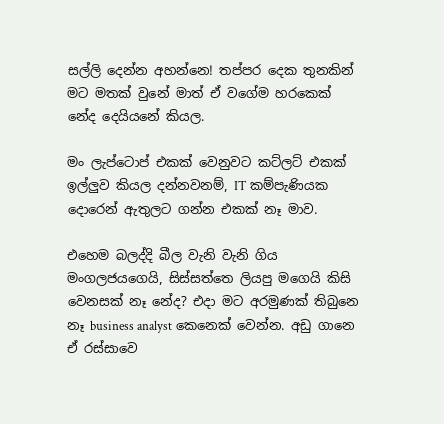සල්ලි දෙන්න අහන්නෙ! තප්පර දෙක තුනකින් මට මතක් වුනේ මාත් ඒ වගේම හරකෙක් නේද දෙයියනේ කියල.

මං ලැප්ටොප් එකක් වෙනුවට කට්ලට් එකක් ඉල්ලුව කියල දන්නවනම්, IT කම්පැණියක දොරෙන් ඇතුලට ගන්න එකක් නෑ මාව.

එහෙම බලද්දි බීල වැනි වැනි ගිය මංගලජයගෙයි, සිස්සත්තෙ ලියපු මගෙයි කිසි වෙනසක් නෑ නේද? එදා මට අරමුණක් තිබුනෙ නෑ business analyst කෙනෙක් වෙන්න. අඩු ගානෙ ඒ රස්සාවෙ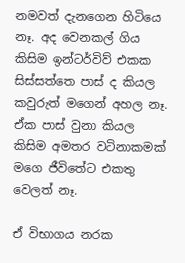නමවත් දැනගෙන හිටියෙ නෑ. අද වෙනකල් ගිය කිසිම ඉන්ටර්විව් එකක සිස්සත්තෙ පාස් ද කියල කවුරුත් මගෙන් අහල නෑ. ඒක පාස් වුනා කියල කිසිම අමතර වටිනාකමක් මගෙ ජීවිතේට එකතු වෙලත් නෑ.

ඒ විභාගය නරක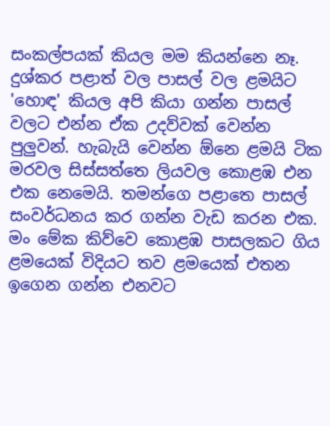සංකල්පයක් කියල මම කියන්නෙ නෑ. දුශ්කර පළාත් වල පාසල් වල ළමයිට 'හොඳ' කියල අපි කියා ගන්න පාසල් වලට එන්න ඒක උදව්වක් වෙන්න පුලුවන්. හැබැයි වෙන්න ඕනෙ ළමයි ටික මරවල සිස්සත්තෙ ලියවල කොළඹ එන එක නෙමෙයි. තමන්ගෙ පළාතෙ පාසල් සංවර්ධනය කර ගන්න වැඩ කරන එක. මං මේක කිව්වෙ කොළඹ පාසලකට ගිය ළමයෙක් විදියට තව ළමයෙක් එතන ඉගෙන ගන්න එනවට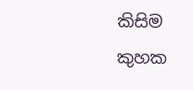කිසිම කුහක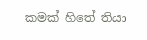කමක් හිතේ තියා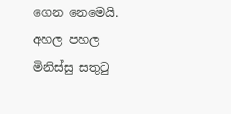ගෙන නෙමෙයි. අහල පහල මිනිස්සු සතුටු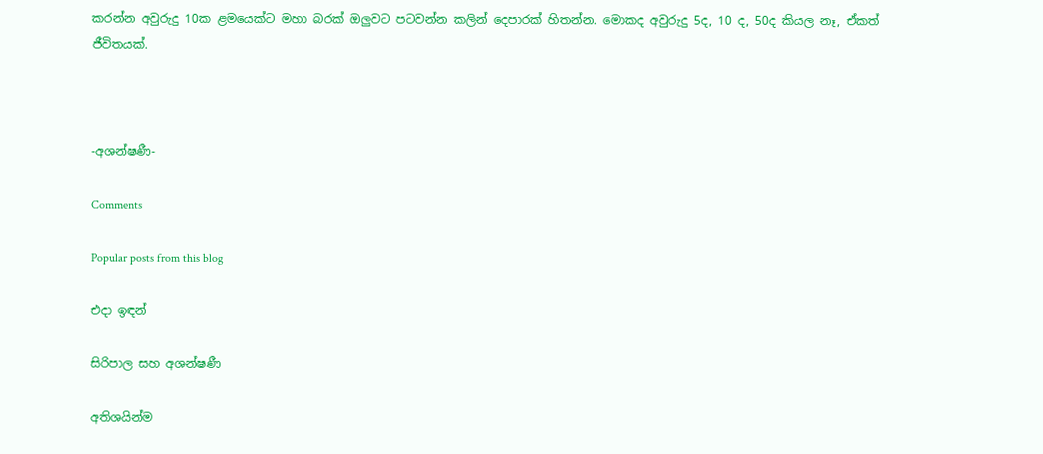කරන්න අවුරුදු 10ක ළමයෙක්ට මහා බරක් ඔලුවට පටවන්න කලින් දෙපාරක් හිතන්න. මොකද අවුරුදු 5ද, 10 ද, 50ද කියල නෑ, ඒකත් ජීවිතයක්.



-අශන්ෂණී-

Comments

Popular posts from this blog

එදා ඉඳන්

සිරිපාල සහ අශන්ෂණී

අතිශයින්ම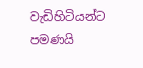වැඩිහිටියන්ට පමණයි